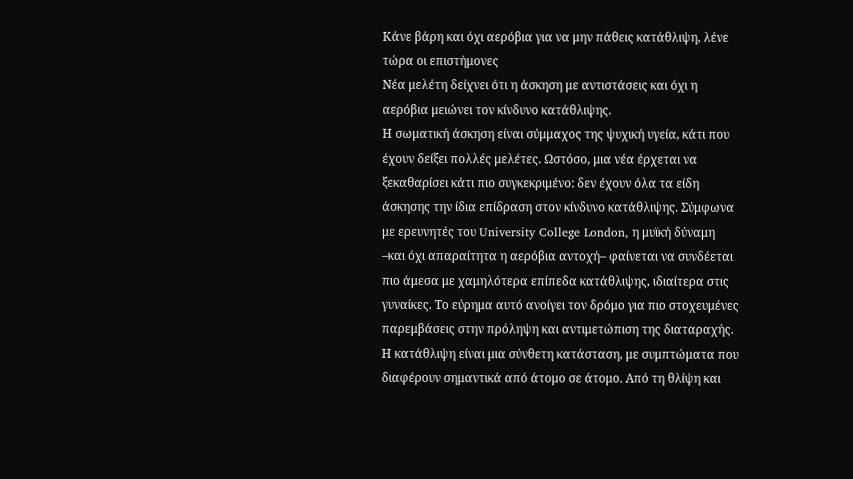Κάνε βάρη και όχι αερόβια για να μην πάθεις κατάθλιψη, λένε τώρα οι επιστήμονες
Νέα μελέτη δείχνει ότι η άσκηση με αντιστάσεις και όχι η αερόβια μειώνει τον κίνδυνο κατάθλιψης.
Η σωματική άσκηση είναι σύμμαχος της ψυχική υγεία, κάτι που έχουν δείξει πολλές μελέτες. Ωστόσο, μια νέα έρχεται να ξεκαθαρίσει κάτι πιο συγκεκριμένο: δεν έχουν όλα τα είδη άσκησης την ίδια επίδραση στον κίνδυνο κατάθλιψης. Σύμφωνα με ερευνητές του University College London, η μυϊκή δύναμη –και όχι απαραίτητα η αερόβια αντοχή– φαίνεται να συνδέεται πιο άμεσα με χαμηλότερα επίπεδα κατάθλιψης, ιδιαίτερα στις γυναίκες. Το εύρημα αυτό ανοίγει τον δρόμο για πιο στοχευμένες παρεμβάσεις στην πρόληψη και αντιμετώπιση της διαταραχής.
Η κατάθλιψη είναι μια σύνθετη κατάσταση, με συμπτώματα που διαφέρουν σημαντικά από άτομο σε άτομο. Από τη θλίψη και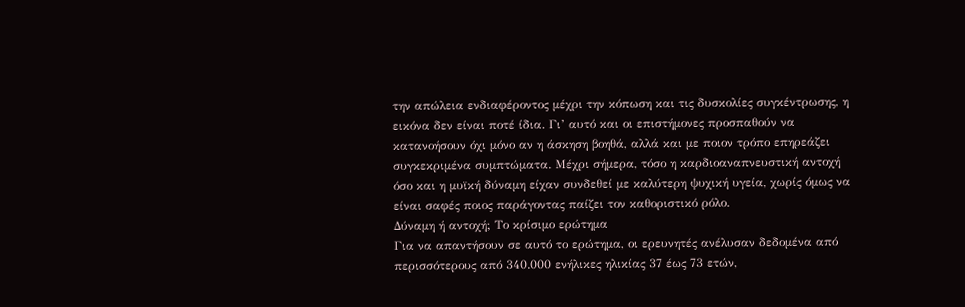την απώλεια ενδιαφέροντος μέχρι την κόπωση και τις δυσκολίες συγκέντρωσης, η εικόνα δεν είναι ποτέ ίδια. Γι’ αυτό και οι επιστήμονες προσπαθούν να κατανοήσουν όχι μόνο αν η άσκηση βοηθά, αλλά και με ποιον τρόπο επηρεάζει συγκεκριμένα συμπτώματα. Μέχρι σήμερα, τόσο η καρδιοαναπνευστική αντοχή όσο και η μυϊκή δύναμη είχαν συνδεθεί με καλύτερη ψυχική υγεία, χωρίς όμως να είναι σαφές ποιος παράγοντας παίζει τον καθοριστικό ρόλο.
Δύναμη ή αντοχή; Το κρίσιμο ερώτημα
Για να απαντήσουν σε αυτό το ερώτημα, οι ερευνητές ανέλυσαν δεδομένα από περισσότερους από 340.000 ενήλικες ηλικίας 37 έως 73 ετών,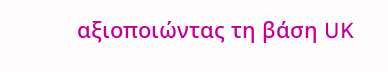αξιοποιώντας τη βάση UK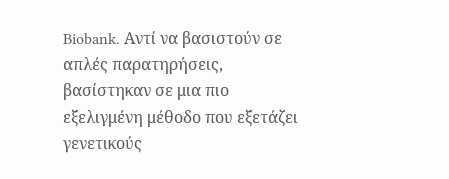Biobank. Αντί να βασιστούν σε απλές παρατηρήσεις, βασίστηκαν σε μια πιο εξελιγμένη μέθοδο που εξετάζει γενετικούς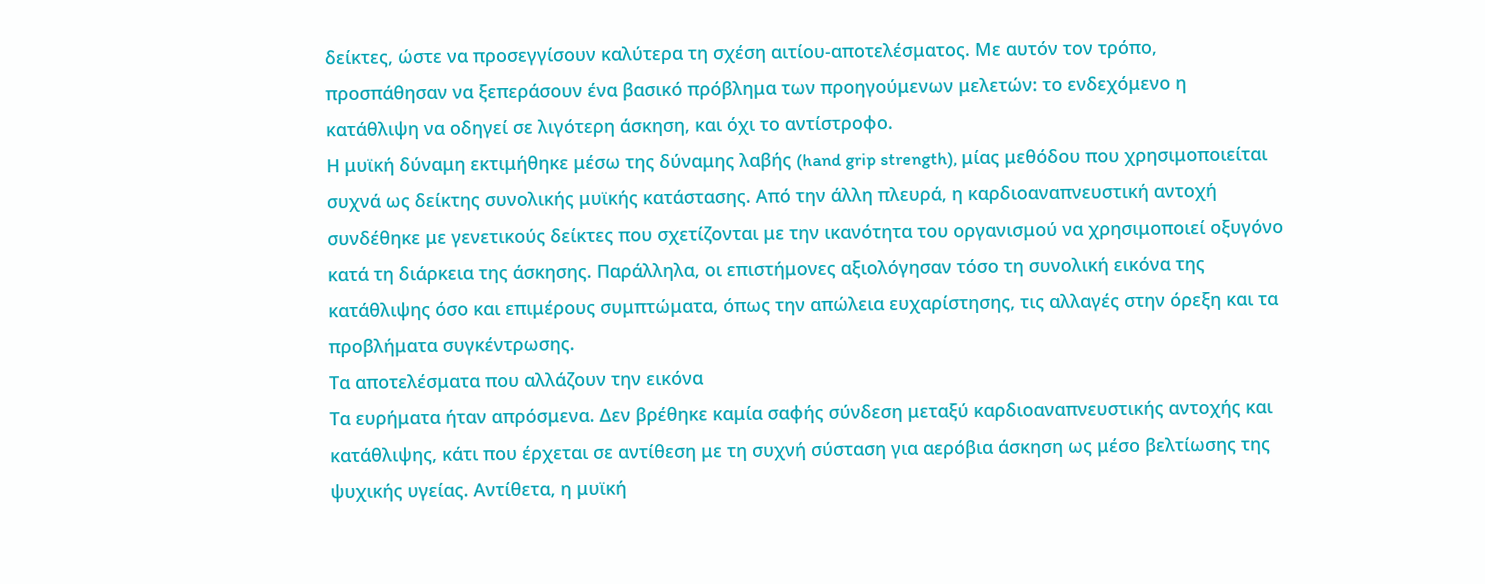δείκτες, ώστε να προσεγγίσουν καλύτερα τη σχέση αιτίου-αποτελέσματος. Με αυτόν τον τρόπο, προσπάθησαν να ξεπεράσουν ένα βασικό πρόβλημα των προηγούμενων μελετών: το ενδεχόμενο η κατάθλιψη να οδηγεί σε λιγότερη άσκηση, και όχι το αντίστροφο.
Η μυϊκή δύναμη εκτιμήθηκε μέσω της δύναμης λαβής (hand grip strength), μίας μεθόδου που χρησιμοποιείται συχνά ως δείκτης συνολικής μυϊκής κατάστασης. Από την άλλη πλευρά, η καρδιοαναπνευστική αντοχή συνδέθηκε με γενετικούς δείκτες που σχετίζονται με την ικανότητα του οργανισμού να χρησιμοποιεί οξυγόνο κατά τη διάρκεια της άσκησης. Παράλληλα, οι επιστήμονες αξιολόγησαν τόσο τη συνολική εικόνα της κατάθλιψης όσο και επιμέρους συμπτώματα, όπως την απώλεια ευχαρίστησης, τις αλλαγές στην όρεξη και τα προβλήματα συγκέντρωσης.
Τα αποτελέσματα που αλλάζουν την εικόνα
Τα ευρήματα ήταν απρόσμενα. Δεν βρέθηκε καμία σαφής σύνδεση μεταξύ καρδιοαναπνευστικής αντοχής και κατάθλιψης, κάτι που έρχεται σε αντίθεση με τη συχνή σύσταση για αερόβια άσκηση ως μέσο βελτίωσης της ψυχικής υγείας. Αντίθετα, η μυϊκή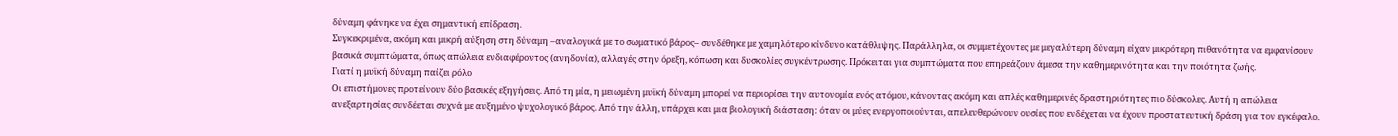δύναμη φάνηκε να έχει σημαντική επίδραση.
Συγκεκριμένα, ακόμη και μικρή αύξηση στη δύναμη –αναλογικά με το σωματικό βάρος– συνδέθηκε με χαμηλότερο κίνδυνο κατάθλιψης. Παράλληλα, οι συμμετέχοντες με μεγαλύτερη δύναμη είχαν μικρότερη πιθανότητα να εμφανίσουν βασικά συμπτώματα, όπως απώλεια ενδιαφέροντος (ανηδονία), αλλαγές στην όρεξη, κόπωση και δυσκολίες συγκέντρωσης. Πρόκειται για συμπτώματα που επηρεάζουν άμεσα την καθημερινότητα και την ποιότητα ζωής.
Γιατί η μυϊκή δύναμη παίζει ρόλο
Οι επιστήμονες προτείνουν δύο βασικές εξηγήσεις. Από τη μία, η μειωμένη μυϊκή δύναμη μπορεί να περιορίσει την αυτονομία ενός ατόμου, κάνοντας ακόμη και απλές καθημερινές δραστηριότητες πιο δύσκολες. Αυτή η απώλεια ανεξαρτησίας συνδέεται συχνά με αυξημένο ψυχολογικό βάρος. Από την άλλη, υπάρχει και μια βιολογική διάσταση: όταν οι μύες ενεργοποιούνται, απελευθερώνουν ουσίες που ενδέχεται να έχουν προστατευτική δράση για τον εγκέφαλο.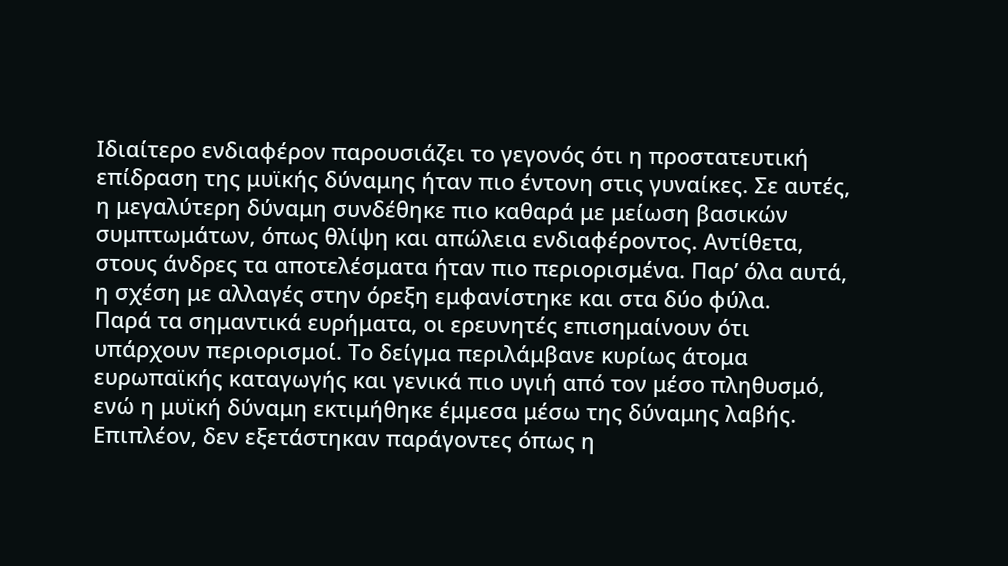Ιδιαίτερο ενδιαφέρον παρουσιάζει το γεγονός ότι η προστατευτική επίδραση της μυϊκής δύναμης ήταν πιο έντονη στις γυναίκες. Σε αυτές, η μεγαλύτερη δύναμη συνδέθηκε πιο καθαρά με μείωση βασικών συμπτωμάτων, όπως θλίψη και απώλεια ενδιαφέροντος. Αντίθετα, στους άνδρες τα αποτελέσματα ήταν πιο περιορισμένα. Παρ’ όλα αυτά, η σχέση με αλλαγές στην όρεξη εμφανίστηκε και στα δύο φύλα.
Παρά τα σημαντικά ευρήματα, οι ερευνητές επισημαίνουν ότι υπάρχουν περιορισμοί. Το δείγμα περιλάμβανε κυρίως άτομα ευρωπαϊκής καταγωγής και γενικά πιο υγιή από τον μέσο πληθυσμό, ενώ η μυϊκή δύναμη εκτιμήθηκε έμμεσα μέσω της δύναμης λαβής. Επιπλέον, δεν εξετάστηκαν παράγοντες όπως η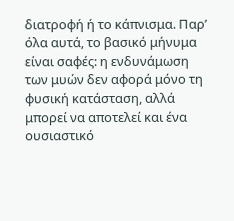διατροφή ή το κάπνισμα. Παρ’ όλα αυτά, το βασικό μήνυμα είναι σαφές: η ενδυνάμωση των μυών δεν αφορά μόνο τη φυσική κατάσταση, αλλά μπορεί να αποτελεί και ένα ουσιαστικό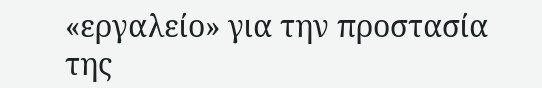«εργαλείο» για την προστασία της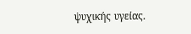ψυχικής υγείας.